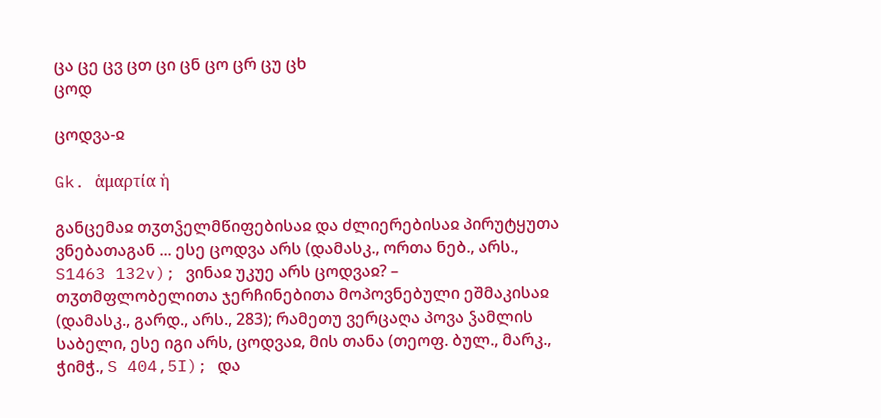ცა ცე ცვ ცთ ცი ცნ ცო ცრ ცუ ცხ
ცოდ

ცოდვა-ჲ

Gk. ἁμαρτία ἡ

განცემაჲ თჳთჴელმწიფებისაჲ და ძლიერებისაჲ პირუტყუთა ვნებათაგან ... ესე ცოდვა არს (დამასკ., ორთა ნებ., არს., S1463 132v); ვინაჲ უკუე არს ცოდვაჲ? – თჳთმფლობელითა ჯერჩინებითა მოპოვნებული ეშმაკისაჲ (დამასკ., გარდ., არს., 283); რამეთუ ვერცაღა პოვა ჴამლის საბელი, ესე იგი არს, ცოდვაჲ, მის თანა (თეოფ. ბულ., მარკ., ჭიმჭ., S 404,5I); და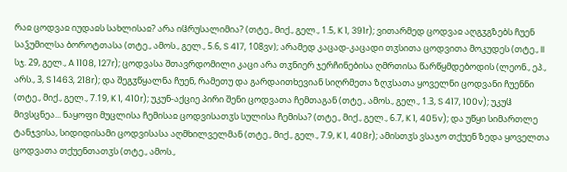რაჲ ცოდვაჲ იუდაჲს სახლისაჲ? არა იჱრუსალიმია? (თტე., მიქ., გელ., 1.5, K 1, 391r); ვითარმედ ცოდვაჲ აღგჳგზებს ჩუენ საჴუმილსა ბოროტთასა (თტე., ამოს., გელ., 5.6, S 417, 108ვv); არამედ კაცად-კაცადი თჳსითა ცოდვითა მოკუდეს (თტე., II სჯ. 29, გელ., A 1108, 127r); ცოდვასა შთავრდომილი კაცი არა თჳნიერ ჯერჩინებისა ღმრთისა წარწყმდებოდის (ლეონ., ეპ., არს., 3, S 1463, 218r); და შეგჳწყალნა ჩუენ, რამეთუ და გარდაითხევიან სიღრმეთა ზღჳსათა ყოველნი ცოდვანი ჩუენნი (თტე., მიქ., გელ., 7.19, K 1, 410r); უკუნ-აქციე პირი შენი ცოდვათა ჩემთაგან (თტე., ამოს., გელ., 1.3, S 417, 100v); უკუჱ მივსცნეა... ნაყოფი მუცლისა ჩემისაჲ ცოდვისათჳს სულისა ჩემისა? (თტე., მიქ., გელ., 6.7, K 1, 405v); და უწყი სიმართლე ტანჯვისა, სიდიდისამი ცოდვისასა აღმხილველმან (თტე., მიქ., გელ., 7.9, K 1, 408r); ამისთჳს ვსაჯო თქუენ ზედა ყოველთა ცოდვათა თქუენთათჳს (თტე., ამოს.,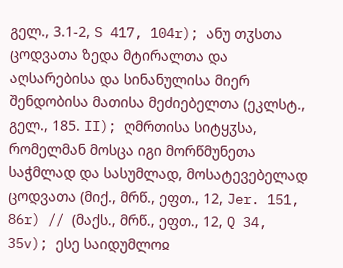გელ., 3.1-2, S 417, 104r); ანუ თჳსთა ცოდვათა ზედა მტირალთა და აღსარებისა და სინანულისა მიერ შენდობისა მათისა მეძიებელთა (ეკლსტ., გელ., 185. II); ღმრთისა სიტყჳსა, რომელმან მოსცა იგი მორწმუნეთა საჭმლად და სასუმლად, მოსატევებელად ცოდვათა (მიქ., მრწ., ეფთ., 12, Jer. 151, 86r) // (მაქს., მრწ., ეფთ., 12, Q 34, 35v); ესე საიდუმლოჲ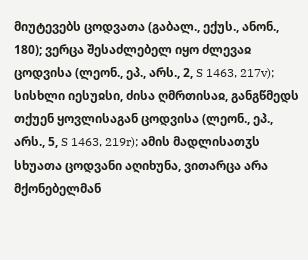მიუტევებს ცოდვათა (გაბალ., ექუს., ანონ., 180); ვერცა შესაძლებელ იყო ძლევაჲ ცოდვისა (ლეონ., ეპ., არს., 2, S 1463, 217v); სისხლი იესუჲსი, ძისა ღმრთისაჲ, განგწმედს თქუენ ყოვლისაგან ცოდვისა (ლეონ., ეპ., არს., 5, S 1463, 219r); ამის მადლისათჳს სხუათა ცოდვანი აღიხუნა, ვითარცა არა მქონებელმან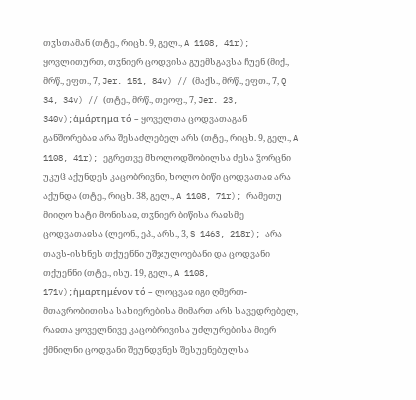თჳსთამან (თტე., რიცხ. 9, გელ., A 1108, 41r); ყოვლითურთ, თჳნიერ ცოდვისა გუემსგავსა ჩუენ (მიქ., მრწ., ეფთ., 7, Jer. 151, 84v) // (მაქს., მრწ., ეფთ., 7, Q 34, 34v) // (თტე., მრწ., თეოფ., 7, Jer. 23, 340v);ἁμάρτημα τό – ყოველთა ცოდვათაგან განშორებაჲ არა შესაძლებელ არს (თტე., რიცხ. 9, გელ., A 1108, 41r); ეგრეთვე მხოლოდშობილსა ძესა ჴორცნი უკუჱ აქუნდეს კაცობრივნი, ხოლო ბიწი ცოდვათაჲ არა აქუნდა (თტე., რიცხ. 38, გელ., A 1108, 71r); რამეთუ მიიღო ხატი მონისაჲ, თჳნიერ ბიწისა რაჲსმე ცოდვათაჲსა (ლეონ., ეპ., არს., 3, S 1463, 218r); არა თავს-ისხნეს თქუენნი უშჯულოებანი და ცოდვანი თქუენნი (თტე., ისუ. 19, გელ., A 1108, 171v);ἡμαρτημένον τό – ლოცვაჲ იგი ღმერთ-მთავრობითისა სახიერებისა მიმართ არს სავედრებელ, რაჲთა ყოველნივე კაცობრივისა უძლურებისა მიერ ქმნილნი ცოდვანი შეუნდვნეს შესუენებულსა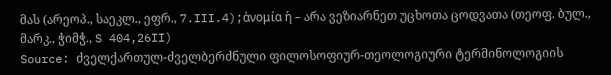მას (არეოპ., საეკლ., ეფრ., 7.III.4);ἀνομία ἡ – არა ვეზიარნეთ უცხოთა ცოდვათა (თეოფ. ბულ., მარკ., ჭიმჭ., S 404,26II)
Source: ძველქართულ-ძველბერძნული ფილოსოფიურ-თეოლოგიური ტერმინოლოგიის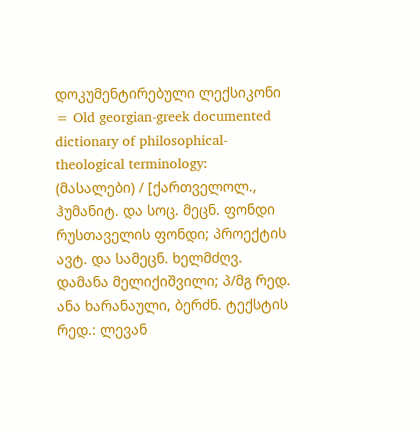დოკუმენტირებული ლექსიკონი = Old georgian-greek documented dictionary of philosophical-theological terminology: (მასალები) / [ქართველოლ., ჰუმანიტ. და სოც. მეცნ. ფონდი რუსთაველის ფონდი; პროექტის ავტ. და სამეცნ. ხელმძღვ. დამანა მელიქიშვილი; პ/მგ რედ. ანა ხარანაული, ბერძნ. ტექსტის რედ.: ლევან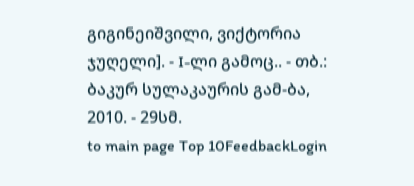გიგინეიშვილი, ვიქტორია ჯუღელი]. - I-ლი გამოც.. - თბ.: ბაკურ სულაკაურის გამ-ბა, 2010. - 29სმ.
to main page Top 10FeedbackLogin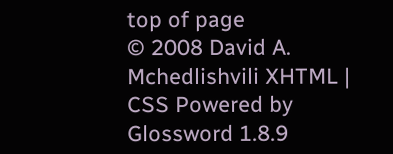top of page
© 2008 David A. Mchedlishvili XHTML | CSS Powered by Glossword 1.8.9